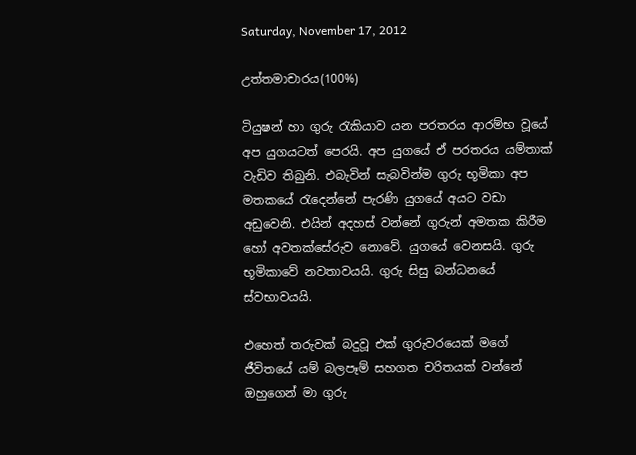Saturday, November 17, 2012

උත්තමාචාරය(100%)

ටියුෂන් හා ගුරු රැකියාව යන පරතරය ආරම්භ වූයේ අප යුගයටත් පෙරයි. අප යුගයේ ඒ පරතරය යම්තාක් වැඩිව තිබුනි. එබැවින් සැබවින්ම ගුරු භූමිකා අප මතකයේ රැදෙන්නේ පැරණි යුගයේ අයට වඩා අඩුවෙනි. එයින් අදහස් වන්නේ ගුරුන් අමතක කිරීම හෝ අවතක්සේරුව නොවේ. යුගයේ වෙනසයි. ගුරු භූමිකාවේ නවතාවයයි. ගුරු සිසු බන්ධනයේ ස්වභාවයයි.

එහෙත් තරුවක් බදුවූ එක් ගුරුවරයෙක් මගේ ජීවිතයේ යම් බලපෑම් සහගත චරිතයක් වන්නේ ඔහුගෙන් මා ගුරු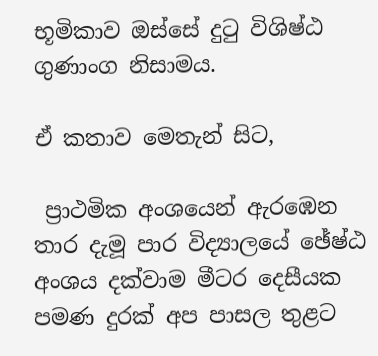භූමිකාව ඔස්සේ දුටු විශිෂ්ඨ ගුණාංග නිසාමය.

ඒ කතාව මෙතැන් සිට,

 ප්‍රාථමික අංශයෙන් ඇරඹෙන තාර දැමූ පාර විද්‍යාලයේ ඡේෂ්ඨ අංශය දක්වාම මීටර දෙසීයක පමණ දුරක් අප පාසල තුළට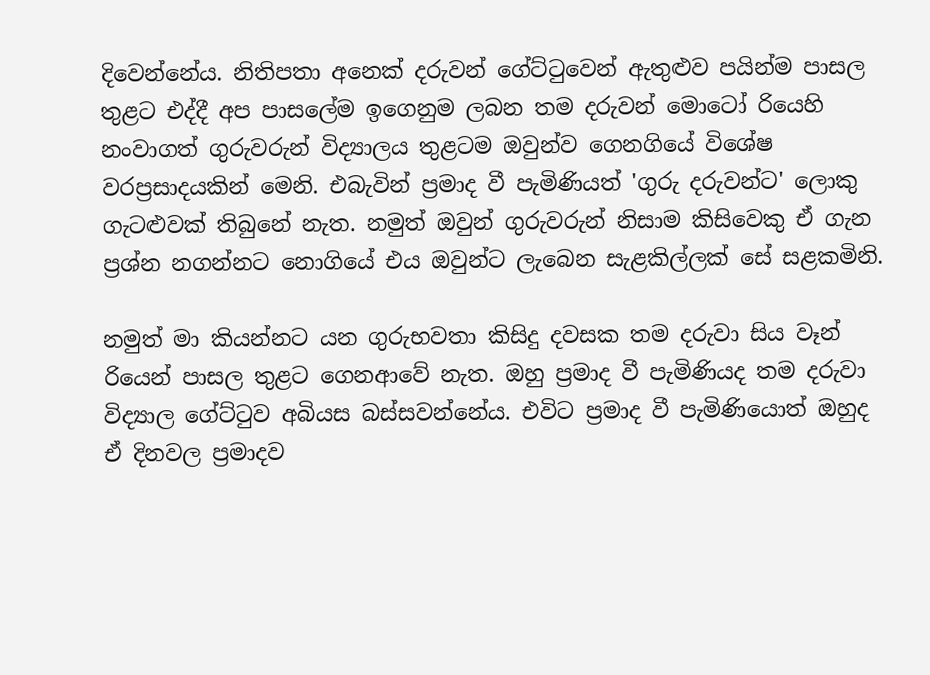දිවෙන්නේය. නිතිපතා අනෙක් දරුවන් ගේට්ටුවෙන් ඇතුළුව පයින්ම පාසල තුළට එද්දී අප පාසලේම ඉගෙනුම ලබන තම දරුවන් මොටෝ රියෙහි නංවාගත් ගුරුවරුන් විද්‍යාලය තුළටම ඔවුන්ව ගෙනගියේ විශේෂ වරප්‍රසාදයකින් මෙනි. එබැවින් ප්‍රමාද වී පැමිණියත් 'ගුරු දරුවන්ට' ලොකු ගැටළුවක් තිබුනේ නැත. නමුත් ඔවුන් ගුරුවරුන් නිසාම කිසිවෙකු ඒ ගැන ප්‍රශ්න නගන්නට නොගියේ එය ඔවුන්ට ලැබෙන සැළකිල්ලක් සේ සළකමිනි.

නමුත් මා කියන්නට යන ගුරුභවතා කිසිදු දවසක තම දරුවා සිය වෑන් රියෙන් පාසල තුළට ගෙනආවේ නැත. ඔහු ප්‍රමාද වී පැමිණියද තම දරුවා විද්‍යාල ගේට්ටුව අබියස බස්සවන්නේය. එවිට ප්‍රමාද වී පැමිණියොත් ඔහුද ඒ දිනවල ප්‍රමාදව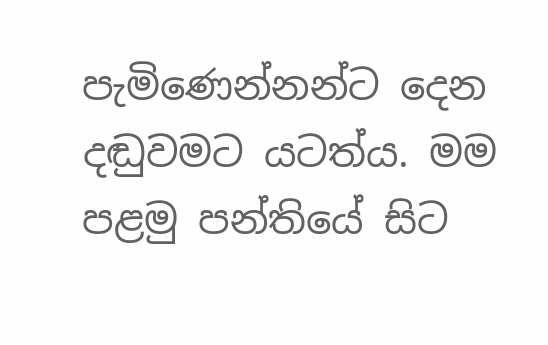පැමිණෙන්නන්ට දෙන දඬුවමට යටත්ය. මම පළමු පන්තියේ සිට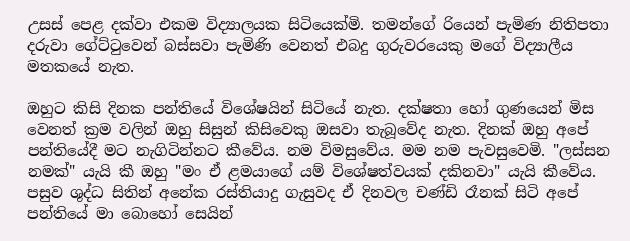උසස් පෙළ දක්වා එකම විද්‍යාලයක සිටියෙක්මි. තමන්ගේ රියෙන් පැමිණ නිතිපතා දරුවා ගේට්ටුවෙන් බස්සවා පැමිණි වෙනත් එබදු ගුරුවරයෙකු මගේ විද්‍යාලීය මතකයේ නැත.

ඔහුට කිසි දිනක පන්තියේ විශේෂයින් සිටියේ නැත. දක්ෂතා හෝ ගුණයෙන් මිස වෙනත් ක්‍රම වලින් ඔහු සිසුන් කිසිවෙකු ඔසවා තැබූවේද නැත. දිනක් ඔහු අපේ පන්තියේදී මට නැගිටින්නට කීවේය. නම විමසුවේය. මම නම පැවසුවෙමි. "ලස්සන නමක්" යැයි කී ඔහු "මං ඒ ළමයාගේ යම් විශේෂත්වයක් දකිනවා" යැයි කීවේය. පසුව ශුද්ධ සිතින් අනේක රස්තියාදු ගැසුවද ඒ දිනවල චණ්ඩි රෑනක් සිටි අපේ පන්තියේ මා බොහෝ සෙයින්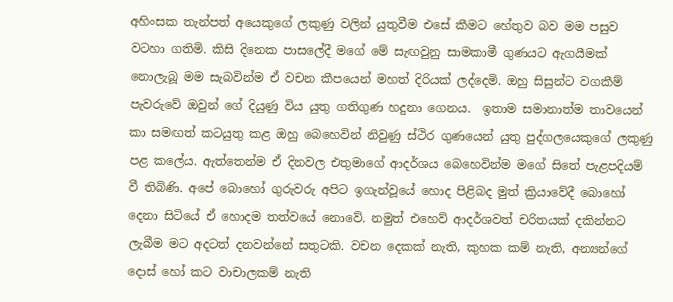අහිංසක තැන්පත් අයෙකුගේ ලකුණු වලින් යුතුවීම එසේ කීමට හේතුව බව මම පසුව වටහා ගතිමි. කිසි දිනෙක පාසලේදී මගේ මේ සැඟවුනු සාමකාමී ගුණයට ඇගයීමක් නොලැබූ මම සැබවින්ම ඒ වචන කීපයෙන් මහත් දිරියක් ලද්දෙමි. ඔහු සිසුන්ට වගකීම් පැවරුවේ ඔවුන් ගේ දියුණු විය යුතු ගතිගුණ හදුනා ගෙනය.  ඉතාම සමානාත්ම තාවයෙන් කා සමඟත් කටයුතු කළ ඔහු බෙහෙවින් නිවුණු ස්ථිර ගුණයෙන් යුතු පුද්ගලයෙකුගේ ලකුණු පළ කලේය. ඇත්තෙන්ම ඒ දිනවල එතුමාගේ ආදර්ශය බෙහෙවින්ම මගේ සිතේ පැළපදියම් වී තිබිණි. අපේ බොහෝ ගුරුවරු අපිට ඉගැන්වූයේ හොද පිළිබද මුත් ක්‍රියාවේදී බොහෝ දෙනා සිටියේ ඒ හොදම තත්වයේ නොවේ. නමුත් එහෙව් ආදර්ශවත් චරිතයක් දකින්නට ලැබීම ම‍ට අදටත් දනවන්නේ සතුටකි. වචන දෙකක් නැති, කුහක කම් නැති, අන්‍යන්ගේ දොස් හෝ කට වාචාලකම් නැති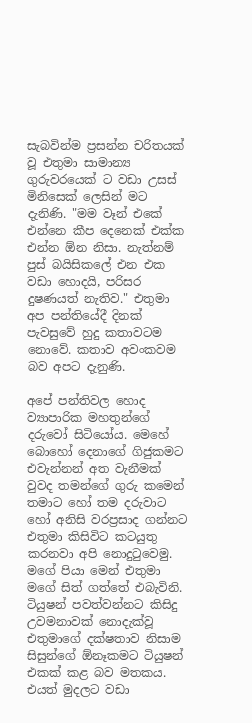සැබවින්ම ප්‍රසන්න චරිතයක් වූ එතුමා සාමාන්‍ය ගුරුවරයෙක් ට වඩා උසස් මිනිසෙක් ලෙසින් මට දැනිණි. "මම වෑන් එකේ එන්නෙ කීප දෙනෙක් එක්ක එන්න ඕන නිසා. නැත්නම් පුස් බයිසිකලේ එන ‍එක වඩා හොදයි, පරිසර දුෂණයත් නැතිව." එතුමා අප පන්තියේදී දිනක් පැවසුවේ හුදු කතාවටම නොවේ. කතාව අවංකවම බව අපට දැනුණි.

අපේ පන්තිවල හොද ව්‍යාපාරික මහතුන්ගේ දරුවෝ සිටියෝය. මෙහේ බොහෝ දෙනාගේ ගිජුකමට එවැන්නන් අත වැනීමක් වුවද තමන්ගේ ගුරු කමෙන් තමාට හෝ තම දරුවාට හෝ අනිසි වරප්‍රසාද ගන්නට එතුමා කිසිවිට කටයුතු කරනවා අපි නොදුටුවෙමු. මගේ පියා මෙන් එතුමා මගේ සිත් ගත්තේ එබැවිනි. ටියුෂන් පවත්වන්නට කිසිදු උවමනාවක් නොදැක්වූ එතුමාගේ දක්ෂතාව නිසාම සිසුන්ගේ ඕනෑකමට ටියුෂන් එකක් කළ බව මතකය. එයත් මුදලට වඩා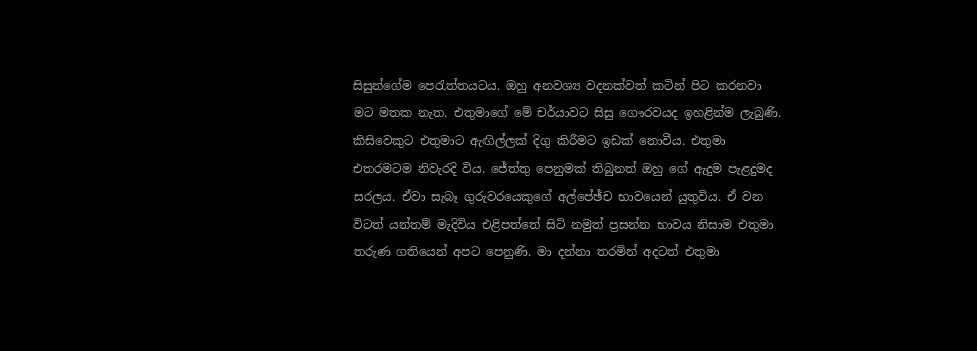සිසුන්ගේම පෙරැත්තයටය. ඔහු අනවශ්‍ය වදනක්වත් කටින් පිට කරනවා මට මතක නැත. එතුමාගේ මේ චර්යාවට සිසු ගෞරවයද ඉහළින්ම ලැබුණි. කිසිවෙකුට එතුමාට ඇඟිල්ලක් දිගු කිරීමට ඉඩක් නොවීය. එතුමා එතරමටම නිවැරදි විය. ජේත්තු පෙනුමක් තිබුනත් ඔහු ගේ ඇදුම පැළදුමද සරලය. ඒවා සැබෑ ගුරුවරයෙකුගේ අල්පේඡ්ච භාවයෙන් යුතුවිය. ඒ වන විටත් යන්තම් මැදිවිය එළිපත්තේ සිටි නමුත් ප්‍රසන්න භාවය නිසාම එතුමා තරුණ ගතියෙන් අපට පෙනුණි. මා දන්නා තරමින් අදටත් එතුමා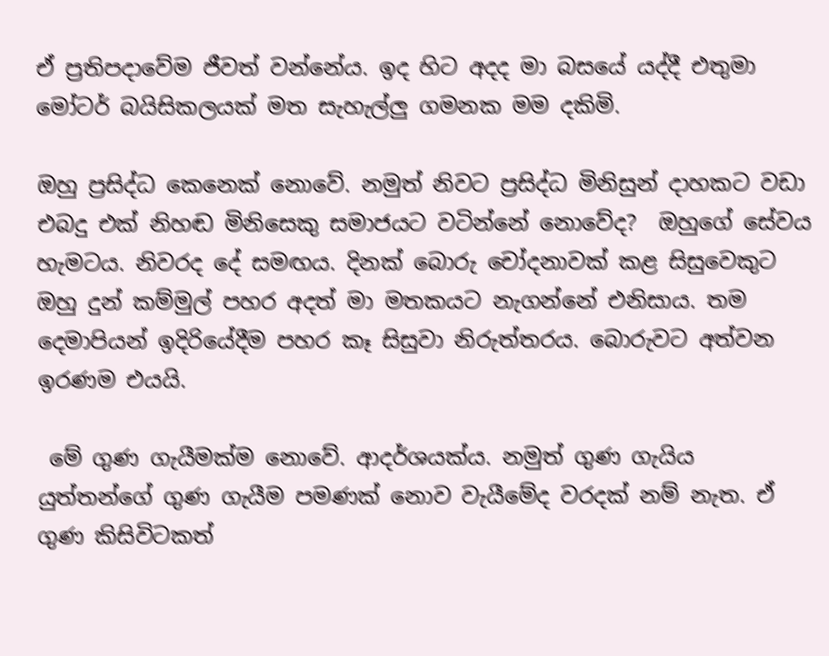ඒ ප්‍රතිපදාවේම ජීවත් වන්නේය. ඉද හිට අදද මා බසයේ යද්දී එතුමා මෝටර් බයිසිකලයක් මත සැහැල්ලු ගමනක මම දකිමි.

ඔහු ප්‍රසිද්ධ කෙනෙක් නොවේ. නමුත් නිවට ප්‍රසිද්ධ මිනිසුන් දාහකට වඩා එබදු එක් නිහඬ මිනිසෙකු සමාජයට වටින්නේ නොවේද?  ඔහුගේ සේවය හැමටය. නිවරද දේ සමඟය. දිනක් බොරු චෝදනාවක් කළ සිසුවෙකුට ඔහු දුන් කම්මුල් පහර අදත් මා මතකය‍ට නැගන්නේ එනිසාය. තම දෙමාපියන් ඉදිරියේදීම පහර කෑ සිසුවා නිරුත්තරය. බොරුවට අත්වන ඉරණම එයයි.

 මේ ගුණ ගැයීමක්ම නොවේ. ආදර්ශයක්ය. නමුත් ගුණ ගැයිය යුත්තන්ගේ ගුණ ගැයීම පමණක් නොව වැයීමේද වරදක් නම් නැත. ඒ ගුණ කිසිවිටකත්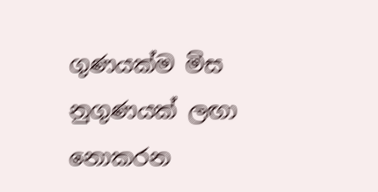ගුණයක්ම මිස නුගුණයක් ලඟා නොකරන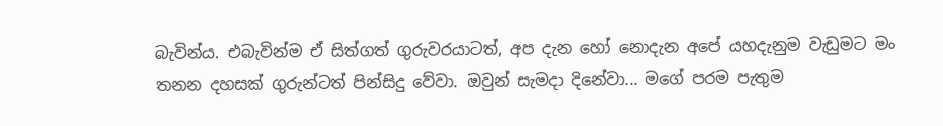බැවින්ය. එබැවින්ම ඒ සිත්ගත් ගුරුවරයාටත්, අප දැන හෝ නොදැන අපේ යහදැනුම වැඩුමට මං තනන දහසක් ගුරුන්ටත් පින්සිදු වේවා. ඔවුන් සැමදා දිනේවා... මගේ පරම පැතුම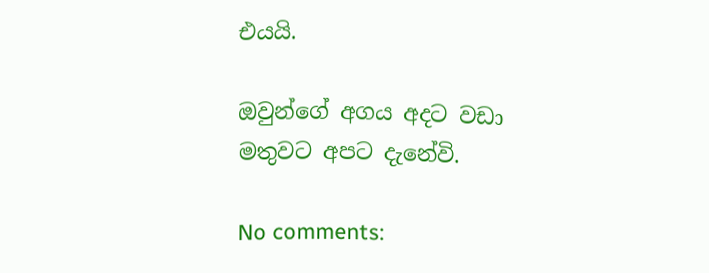එයයි.

ඔවුන්ගේ අගය අදට වඩා මතුවට අපට දැනේවි.

No comments: